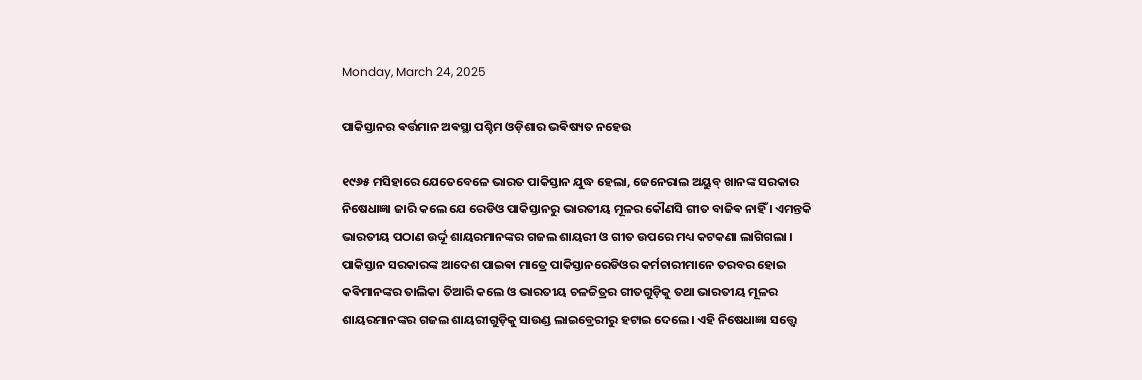Monday, March 24, 2025

ପାକିସ୍ତାନର ଵର୍ତ୍ତମାନ ଅଵସ୍ଥା ପଶ୍ଚିମ ଓଡ଼ିଶାର ଭଵିଷ୍ୟତ ନହେଉ

୧୯୬୫ ମସିହାରେ ଯେତେବେଳେ ଭାରତ ପାକିସ୍ତାନ ଯୁଦ୍ଧ ହେଲା, ଜେନେରାଲ ଅୟୁବ୍ ଖାନଙ୍କ ସରକାର ନିଷେଧାଜ୍ଞା ଜାରି କଲେ ଯେ ରେଡିଓ ପାକିସ୍ତାନରୁ ଭାରତୀୟ ମୂଳର କୌଣସି ଗୀତ ବାଜିଵ ନାହିଁ । ଏମନ୍ତକି ଭାରତୀୟ ପଠାଣ ଉର୍ଦ୍ଦୂ ଶାୟରମାନଙ୍କର ଗଜଲ ଶାୟରୀ ଓ ଗୀତ ଉପରେ ମଧ୍ୟ କଟକଣା ଲାଗିଗଲା । ପାକିସ୍ତାନ ସରକାରଙ୍କ ଆଦେଶ ପାଇଵା ମାତ୍ରେ ପାକିସ୍ତାନରେଡିଓର କର୍ମଚାରୀମାନେ ତରବର ହୋଇ କଵିମାନଙ୍କର ତାଲିକା ତିଆରି କଲେ ଓ ଭାରତୀୟ ଚଳଚ୍ଚିତ୍ରର ଗୀତଗୁଡ଼ିକୁ ତଥା ଭାରତୀୟ ମୂଳର ଶାୟରମାନଙ୍କର ଗଜଲ ଶାୟରୀଗୁଡ଼ିକୁ ସାଉଣ୍ଡ ଲାଇବ୍ରେରୀରୁ ହଟାଇ ଦେଲେ। ଏହି ନିଷେଧାଜ୍ଞା ସତ୍ତ୍ୱେ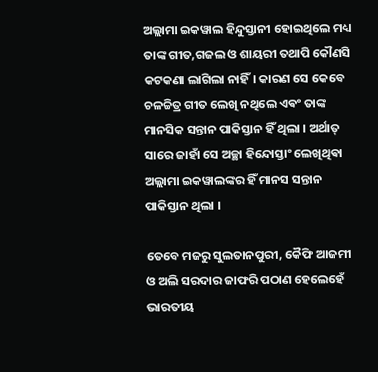ଅଲ୍ଲାମା ଇକୱାଲ ହିନ୍ଦୁସ୍ତାନୀ ହୋଇଥିଲେ ମଧ୍ୟ ତାଙ୍କ ଗୀତ,ଗଜଲ ଓ ଶାୟରୀ ତଥାପି କୌଣସି କଟକଣା ଲାଗିଲା ନାହିଁ। କାରଣ ସେ କେବେ ଚଳଚ୍ଚିତ୍ର ଗୀତ ଲେଖି ନଥିଲେ ଏଵଂ ତାଙ୍କ ମାନସିକ ସନ୍ତାନ ପାକିସ୍ତାନ ହିଁ ଥିଲା । ଅର୍ଥାତ୍ ସାରେ ଜାହାଁ ସେ ଅଚ୍ଛା ହିନ୍ଦୋସ୍ତାଂ ଲେଖିଥିଵା ଅଲ୍ଲାମା ଇକୱାଲଙ୍କର ହିଁ ମାନସ ସନ୍ତାନ ପାକିସ୍ତାନ ଥିଲା ।

ତେବେ ମଜରୁ ସୁଲତାନପୁରୀ, କୈଫି ଆଜମୀ ଓ ଅଲି ସରଦାର ଜାଫରି ପଠାଣ ହେଲେହେଁ ଭାରତୀୟ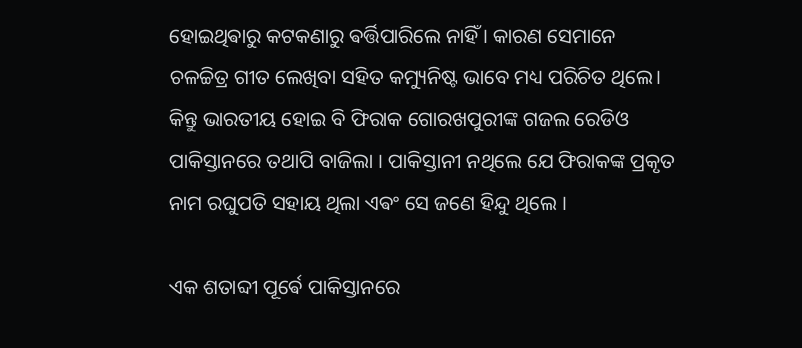ହୋଇଥିଵାରୁ କଟକଣାରୁ ଵର୍ତ୍ତିପାରିଲେ ନାହିଁ । କାରଣ ସେମାନେ ଚଳଚ୍ଚିତ୍ର ଗୀତ ଲେଖିବା ସହିତ କମ୍ୟୁନିଷ୍ଟ ଭାବେ ମଧ୍ୟ ପରିଚିତ ଥିଲେ। କିନ୍ତୁ ଭାରତୀୟ ହୋଇ ବି ଫିରାକ ଗୋରଖପୁରୀଙ୍କ ଗଜଲ ରେଡିଓ ପାକିସ୍ତାନରେ ତଥାପି ବାଜିଲା । ପାକିସ୍ତାନୀ ନଥିଲେ ଯେ ଫିରାକଙ୍କ ପ୍ରକୃତ ନାମ ରଘୁପତି ସହାୟ ଥିଲା ଏଵଂ ସେ ଜଣେ ହିନ୍ଦୁ ଥିଲେ ।

ଏକ ଶତାବ୍ଦୀ ପୂର୍ଵେ ପାକିସ୍ତାନରେ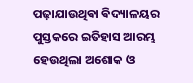ପଢ଼ାଯାଉଥିଵା ଵିଦ୍ୟାଳୟର ପୁସ୍ତକରେ ଇତିହାସ ଆରମ୍ଭ ହେଉଥିଲା ଅଶୋକ ଓ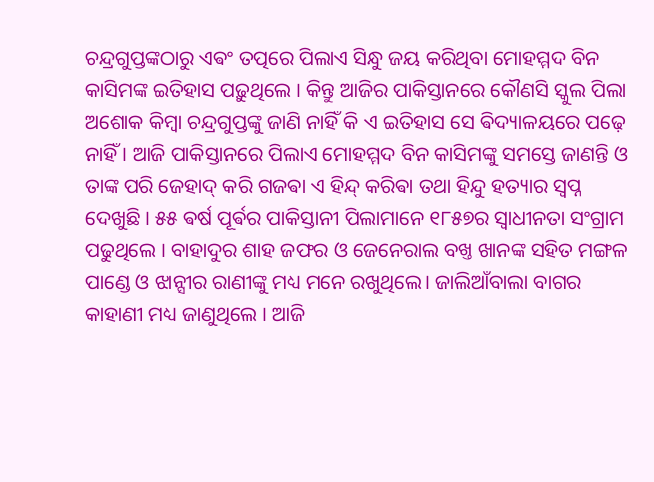ଚନ୍ଦ୍ରଗୁପ୍ତଙ୍କଠାରୁ ଏଵଂ ତତ୍ପରେ ପିଲାଏ ସିନ୍ଧୁ ଜୟ କରିଥିବା ମୋହମ୍ମଦ ବିନ କାସିମଙ୍କ ଇତିହାସ ପଢ଼ୁଥିଲେ । କିନ୍ତୁ ଆଜିର ପାକିସ୍ତାନରେ କୌଣସି ସ୍କୁଲ ପିଲା ଅଶୋକ କିମ୍ବା ଚନ୍ଦ୍ରଗୁପ୍ତଙ୍କୁ ଜାଣି ନାହିଁ କି ଏ ଇତିହାସ ସେ ଵିଦ୍ୟାଳୟରେ ପଢ଼େ ନାହିଁ । ଆଜି ପାକିସ୍ତାନରେ ପିଲାଏ ମୋହମ୍ମଦ ବିନ କାସିମଙ୍କୁ ସମସ୍ତେ ଜାଣନ୍ତି ଓ ତାଙ୍କ ପରି ଜେହାଦ୍ କରି ଗଜଵା ଏ ହିନ୍ଦ୍ କରିଵା ତଥା ହିନ୍ଦୁ ହତ୍ୟାର ସ୍ଵପ୍ନ ଦେଖୁଛି । ୫୫ ଵର୍ଷ ପୂର୍ଵର ପାକିସ୍ତାନୀ ପିଲାମାନେ ୧୮୫୭ର ସ୍ୱାଧୀନତା ସଂଗ୍ରାମ ପଢୁଥିଲେ । ବାହାଦୁର ଶାହ ଜଫର ଓ ଜେନେରାଲ ବଖ୍ତ ଖାନଙ୍କ ସହିତ ମଙ୍ଗଳ ପାଣ୍ଡେ ଓ ଝାନ୍ସୀର ରାଣୀଙ୍କୁ ମଧ୍ୟ ମନେ ରଖୁଥିଲେ। ଜାଲିଆଁବାଲା ବାଗର କାହାଣୀ ମଧ୍ୟ ଜାଣୁଥିଲେ । ଆଜି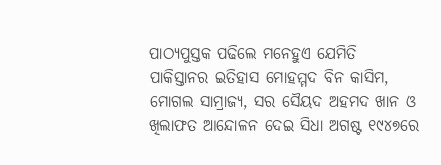ପାଠ୍ୟପୁସ୍ତକ ପଢିଲେ ମନେହୁଏ ଯେମିତି ପାକିସ୍ତାନର ଇତିହାସ ମୋହମ୍ମଦ ବିନ କାସିମ, ମୋଗଲ ସାମ୍ରାଜ୍ୟ, ସର ସୈୟଦ ଅହମଦ ଖାନ ଓ ଖିଲାଫତ ଆନ୍ଦୋଳନ ଦେଇ ସିଧା ଅଗଷ୍ଟ ୧୯୪୭ରେ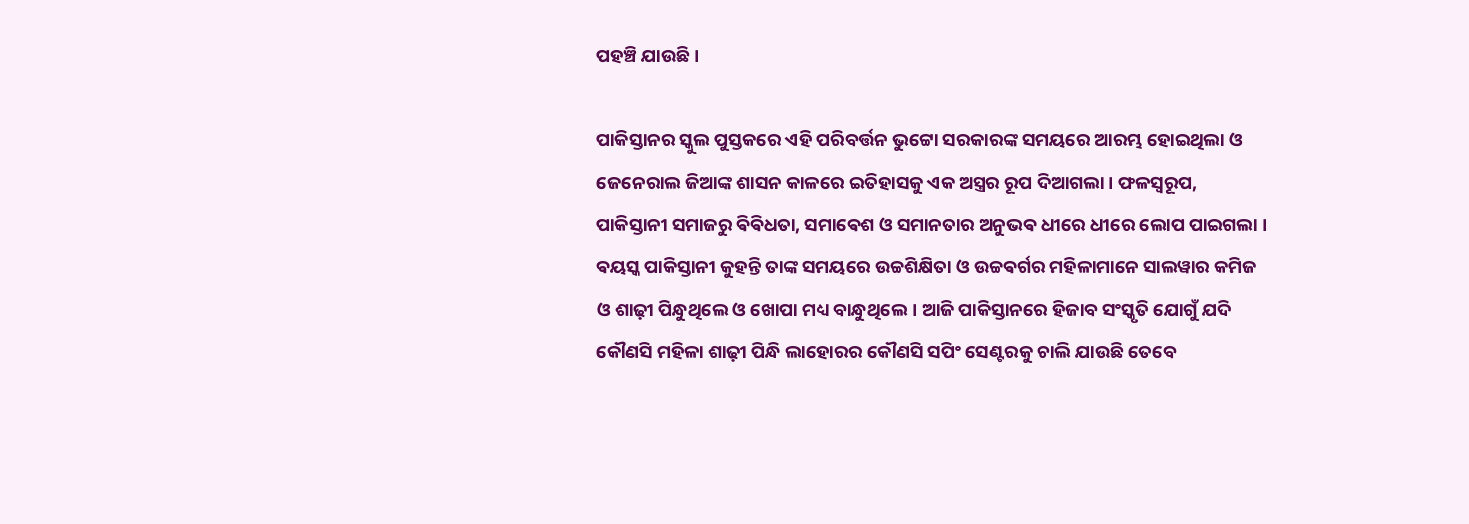ପହଞ୍ଚି ଯାଉଛି ।

ପାକିସ୍ତାନର ସ୍କୁଲ ପୁସ୍ତକରେ ଏହି ପରିବର୍ତ୍ତନ ଭୁଟ୍ଟୋ ସରକାରଙ୍କ ସମୟରେ ଆରମ୍ଭ ହୋଇଥିଲା ଓ ଜେନେରାଲ ଜିଆଙ୍କ ଶାସନ କାଳରେ ଇତିହାସକୁ ଏକ ଅସ୍ତ୍ରର ରୂପ ଦିଆଗଲା। ଫଳସ୍ୱରୂପ, ପାକିସ୍ତାନୀ ସମାଜରୁ ଵିଵିଧତା, ସମାଵେଶ ଓ ସମାନତାର ଅନୁଭଵ ଧୀରେ ଧୀରେ ଲୋପ ପାଇଗଲା । ଵୟସ୍କ ପାକିସ୍ତାନୀ କୁହନ୍ତି ତାଙ୍କ ସମୟରେ ଉଚ୍ଚଶିକ୍ଷିତା ଓ ଉଚ୍ଚଵର୍ଗର ମହିଳାମାନେ ସାଲୱାର କମିଜ ଓ ଶାଢ଼ୀ ପିନ୍ଧୁଥିଲେ ଓ ଖୋପା ମଧ୍ୟ ବାନ୍ଧୁଥିଲେ। ଆଜି ପାକିସ୍ତାନରେ ହିଜାବ ସଂସ୍କୃତି ଯୋଗୁଁ ଯଦି କୌଣସି ମହିଳା ଶାଢ଼ୀ ପିନ୍ଧି ଲାହୋରର କୌଣସି ସପିଂ ସେଣ୍ଟରକୁ ଚାଲି ଯାଉଛି ତେବେ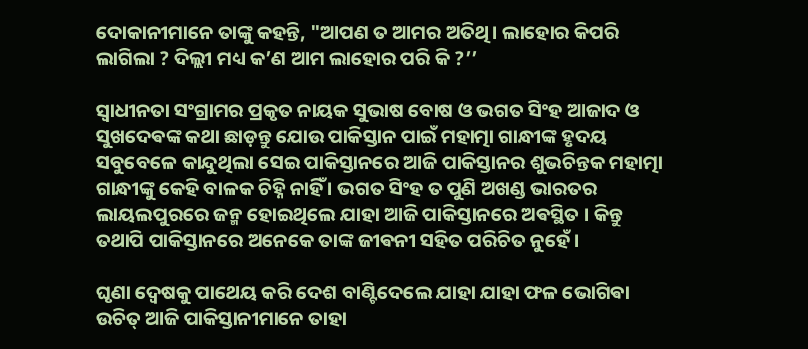ଦୋକାନୀମାନେ ତାଙ୍କୁ କହନ୍ତି, "ଆପଣ ତ ଆମର ଅତିଥି। ଲାହୋର କିପରି ଲାଗିଲା ? ଦିଲ୍ଲୀ ମଧ୍ୟ କ’ଣ ଆମ ଲାହୋର ପରି କି ?’’

ସ୍ଵାଧୀନତା ସଂଗ୍ରାମର ପ୍ରକୃତ ନାୟକ ସୁଭାଷ ବୋଷ ଓ ଭଗତ ସିଂହ ଆଜାଦ ଓ ସୁଖଦେଵଙ୍କ କଥା ଛାଡ଼ନ୍ତୁ ଯୋଉ ପାକିସ୍ତାନ ପାଇଁ ମହାତ୍ମା ଗାନ୍ଧୀଙ୍କ ହୃଦୟ ସବୁବେଳେ କାନ୍ଦୁଥିଲା ସେଇ ପାକିସ୍ତାନରେ ଆଜି ପାକିସ୍ତାନର ଶୁଭଚିନ୍ତକ ମହାତ୍ମା ଗାନ୍ଧୀଙ୍କୁ କେହି ବାଳକ ଚିହ୍ନି ନାହିଁ । ଭଗତ ସିଂହ ତ ପୁଣି ଅଖଣ୍ଡ ଭାରତର ଲାୟଲପୁରରେ ଜନ୍ମ ହୋଇଥିଲେ ଯାହା ଆଜି ପାକିସ୍ତାନରେ ଅଵସ୍ଥିତ । କିନ୍ତୁ ତଥାପି ପାକିସ୍ତାନରେ ଅନେକେ ତାଙ୍କ ଜୀଵନୀ ସହିତ ପରିଚିତ ନୁହେଁ ।

ଘୃଣା ଦ୍ଵେଷକୁ ପାଥେୟ କରି ଦେଶ ବାଣ୍ଟିଦେଲେ ଯାହା ଯାହା ଫଳ ଭୋଗିଵା ଉଚିତ୍ ଆଜି ପାକିସ୍ତାନୀମାନେ ତାହା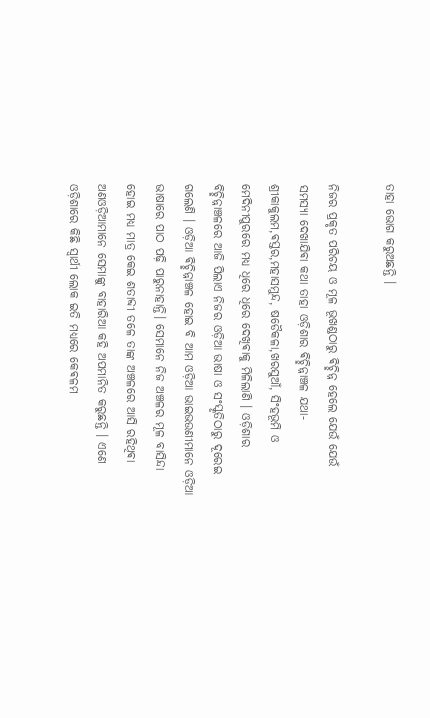ତାହା ଭୋଗ କରୁଅଛନ୍ତି ।

ନିଜର ପ୍ରକୃତ ପରିଚୟ ଓ ମୂଳ ଭୂଖଣ୍ଡଠାରୁ ଵିଚ୍ଛିନ୍ନ ହେଲେ ଯେଉଁ ଯେଉଁ ସମସ୍ୟା ଦେଖାଯିଵା କଥା ତାହା ଓଡ଼ିଶାର ଵିଚ୍ଛିନ୍ନାଞ୍ଚଳ ଯଥା- ଶ୍ରୀକାକୁଲମ,ଵସ୍ତର,ମହାସମୁନ୍ଦ, ଷଡୈକଳା,ଖରସୁଆଁ, ସିଂହଭୂମି ଓ ମେଦିନୀପୁରରେ ମଧ୍ୟ ଧିରେ ଧିରେ ଦେଖିଵାକୁ ମିଳିଲାଣି । ଓଡ଼ିଶାର ବିଚ୍ଛିନ୍ନାଞ୍ଚଳରେ ଆଜି ପିଲାଏ ନିଜର ଓଡ଼ିଆ ଭାଷା ଓ ସଂସ୍କୃତିଠାରୁ ଦୂରେଇ ଗଲେଣି । ଓଡ଼ିଆ ଵିଚ୍ଛିନ୍ନାଞ୍ଚଳ ହୋଇ ବି ଆମ ଓଡ଼ିଆ ଭାଇଭଉଣୀମାନେ ଓଡ଼ିଆ ଭାଷାରେ ପାଠ ପଢ଼ି ପାରୁନାହାନ୍ତି। ସେମାନେ ନିଜ ଅଞ୍ଚଳର ମୂଳ ବାସିନ୍ଦା ହୋଇ ମଧ୍ୟ ମାତ୍ର କେଇ ଶତାବ୍ଦୀ ତଳେ ତାଙ୍କ ଅଞ୍ଚଳରେ ଆସି ରହିଥିଵା ଅଣଓଡ଼ିଆମାନେ ସେମାଙ୍କୁ ବାହାରିଆ କହି ଅପମାନିତ କରୁଛନ୍ତି । ଏଣେ ଓଡ଼ିଶାରେ କିଛି ସ୍ଵାର୍ଥୀ ଲୋକ ଇତି ମଧ୍ୟରେ କେଵଳମ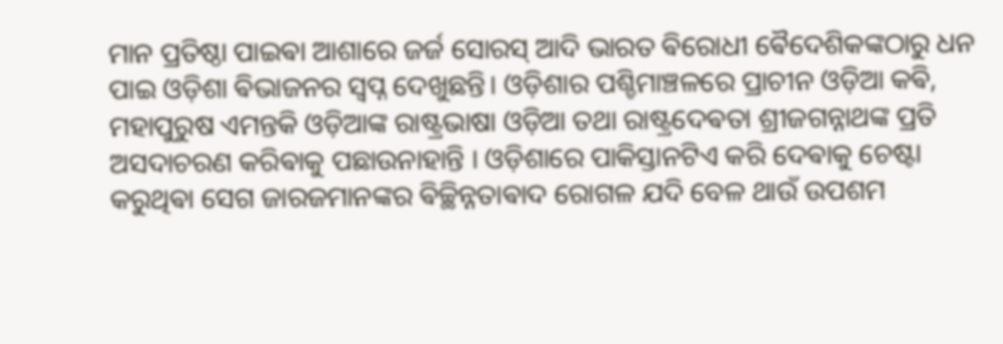ମାନ ପ୍ରତିଷ୍ଠା ପାଇଵା ଆଶାରେ ଜର୍ଜ ସୋରସ୍ ଆଦି ଭାରତ ଵିରୋଧୀ ଵୈଦେଶିକଙ୍କଠାରୁ ଧନ ପାଇ ଓଡ଼ିଶା ଵିଭାଜନର ସ୍ଵପ୍ନ ଦେଖୁଛନ୍ତି। ଓଡ଼ିଶାର ପଶ୍ଚିମାଞ୍ଚଳରେ ପ୍ରାଚୀନ ଓଡ଼ିଆ କଵି, ମହାପୁରୁଷ ଏମନ୍ତକି ଓଡ଼ିଆଙ୍କ ରାଷ୍ଟ୍ରଭାଷା ଓଡ଼ିଆ ତଥା ରାଷ୍ଟ୍ରଦେଵତା ଶ୍ରୀଜଗନ୍ନାଥଙ୍କ ପ୍ରତି ଅସଦାଚରଣ କରିଵାକୁ ପଛାଉନାହାନ୍ତି । ଓଡ଼ିଶାରେ ପାକିସ୍ତାନଟିଏ କରି ଦେଵାକୁ ଚେଷ୍ଟା କରୁଥିଵା ସେଗ ଜାରଜମାନଙ୍କର ଵିଚ୍ଛିନ୍ନତାଵାଦ ରୋଗଳ ଯଦି ବେଳ ଥାଉଁ ଉପଶମ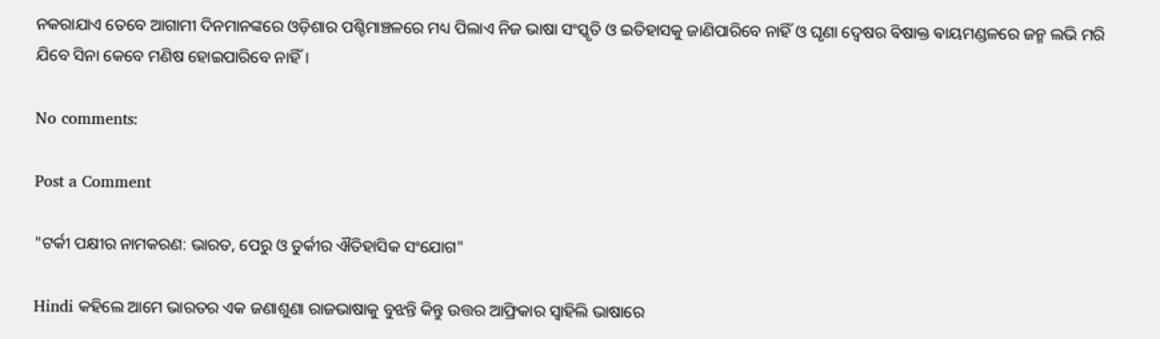ନକରାଯାଏ ତେବେ ଆଗାମୀ ଦିନମାନଙ୍କରେ ଓଡ଼ିଶାର ପଶ୍ଚିମାଞ୍ଚଳରେ ମଧ୍ୟ ପିଲାଏ ନିଜ ଭାଷା ସଂସ୍କୃତି ଓ ଇତିହାସକୁ ଜାଣିପାରିବେ ନାହିଁ ଓ ଘୃଣା ଦ୍ଵେଷର ଵିଷାକ୍ତ ଵାୟମଣ୍ଡଳରେ ଜନ୍ମ ଲଭି ମରି ଯିବେ ସିନା କେବେ ମଣିଷ ହୋଇପାରିବେ ନାହିଁ।

No comments:

Post a Comment

"ଟର୍କୀ ପକ୍ଷୀର ନାମକରଣ: ଭାରତ, ପେରୁ ଓ ତୁର୍କୀର ଐତିହାସିକ ସଂଯୋଗ"

Hindi କହିଲେ ଆମେ ଭାରତର ଏକ ଜଣାଶୁଣା ରାଜଭାଷାକୁ ବୁଝନ୍ତି କିନ୍ତୁ ଉତ୍ତର ଆଫ୍ରିକାର ସ୍ଵାହିଲି ଭାଷାରେ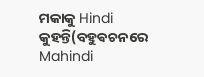ମକାକୁ Hindi କୁହନ୍ତି(ବହୁଵଚନରେ Mahindi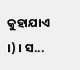କୁହାଯାଏ ।) । ସ...